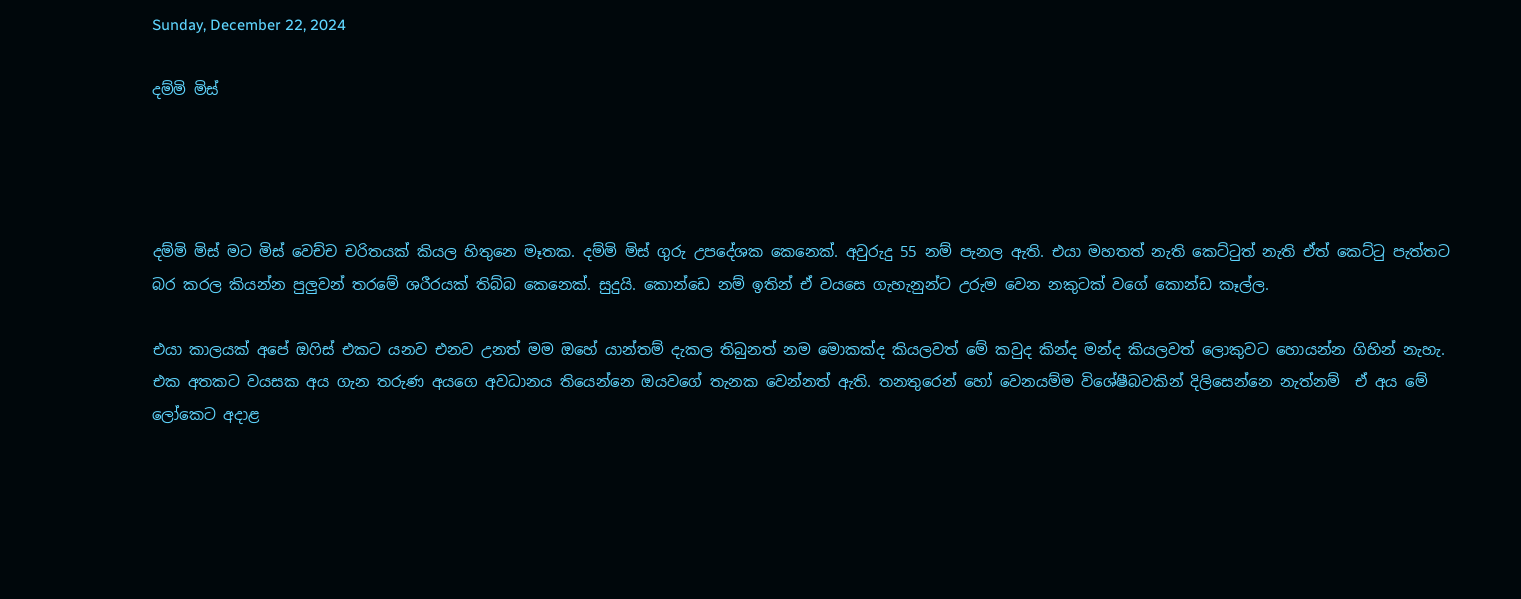Sunday, December 22, 2024

දම්මි මිස්




දම්මි මිස් මට මිස් වෙච්ච චරිතයක් කියල හිතුනෙ මෑතක. දම්මි මිස් ගුරු උපදේශක කෙනෙක්. අවුරුදු 55 නම් පැනල ඇති. එයා මහතත් නැති කෙට්ටුත් නැති ඒත් කෙට්ටු පැත්තට බර කරල කියන්න පුලුවන් තරමේ ශරීරයක් තිබ්බ කෙනෙක්. සුදුයි. කොන්ඩෙ නම් ඉතින් ඒ වයසෙ ගැහැනුන්ට උරුම වෙන නකුටක් වගේ කොන්ඩ කෑල්ල.

එයා කාලයක් අපේ ඔෆිස් එකට යනව එනව උනත් මම ඔහේ යාන්තම් දැකල තිබුනත් නම මොකක්ද කියලවත් මේ කවුද කින්ද මන්ද කියලවත් ලොකුවට හොයන්න ගිහින් නැහැ. එක අතකට වයසක අය ගැන තරුණ අයගෙ අවධානය තියෙන්නෙ ඔයවගේ තැනක වෙන්නත් ඇති. තනතුරෙන් හෝ වෙනයම්ම විශේෂීබවකින් දිලිසෙන්නෙ නැත්නම්  ඒ අය මේ ලෝකෙට අදාළ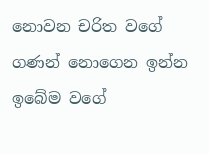නොවන චරිත වගේ ගණන් නොගෙන ඉන්න ඉබේම වගේ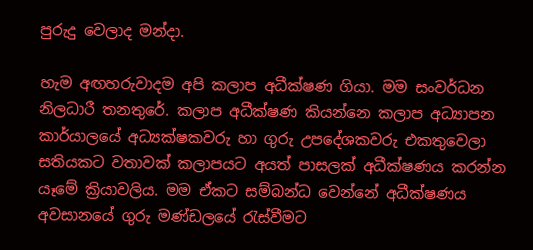පුරුදු වෙලාද මන්දා.

හැම අඟහරුවාදම අපි කලාප අධීක්ෂණ ගියා. මම සංවර්ධන නිලධාරී තනතුරේ. කලාප අධීක්ෂණ කියන්නෙ කලාප අධ්‍යාපන කාර්යාලයේ අධ්‍යක්ෂකවරු හා ගුරු උපදේශකවරු එකතුවෙලා සතියකට වතාවක් කලාපයට අයත් පාසලක් අධීක්ෂණය කරන්න යෑමේ ක්‍රියාවලිය. මම ඒකට සම්බන්ධ වෙන්නේ අධීක්ෂණය අවසානයේ ගුරු මණ්ඩලයේ රැස්වීමට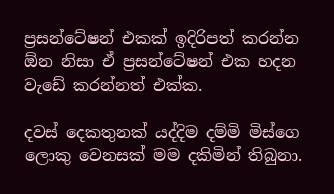ප්‍රසන්ටේෂන් එකක් ඉදිරිපත් කරන්න ඕන නිසා ඒ ප්‍රසන්ටේෂන් එක හදන වැඩේ කරන්නත් එක්ක.

දවස් දෙකතුනක් යද්දිම දම්මි මිස්ගෙ ලොකු වෙනසක් මම දකිමින් තිබුනා.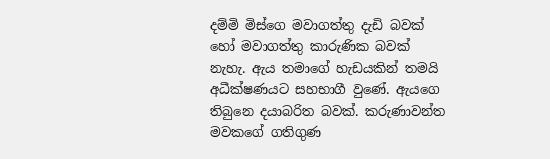දම්මි මිස්ගෙ මවාගත්තු දැඩි බවක් හෝ මවාගත්තු කාරුණික බවක් නැහැ. ඇය තමාගේ හැඩයකින් තමයි අධීක්ෂණයට සහභාගී වුණේ. ඇයගෙ තිබුනෙ දයාබරිත බවක්. කරුණාවන්ත මවකගේ ගතිගුණ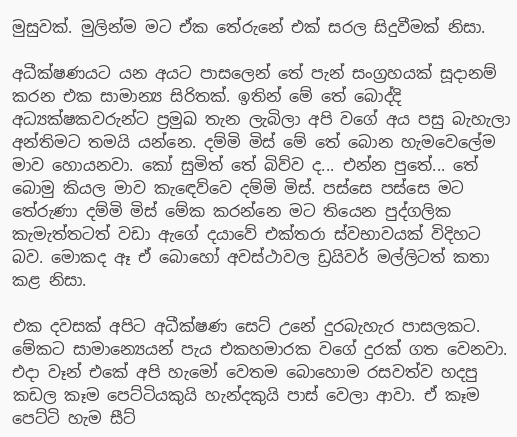මුසුවක්. මුලින්ම මට ඒක තේරුනේ එක් සරල සිදුවීමක් නිසා.

අධීක්ෂණයට යන අයට පාසලෙන් තේ පැන් සංග්‍රහයක් සූදානම් කරන එක සාමාන්‍ය සිරිතක්. ඉතින් මේ තේ බොද්දි අධ්‍යක්ෂකවරුන්ට ප්‍රමුඛ තැන ලැබිලා අපි වගේ අය පසු බැහැලා අන්තිමට තමයි යන්නෙ. දම්මි මිස් මේ තේ බොන හැමවෙලේම මාව හොයනවා. කෝ සුමිත් තේ බිව්ව ද... එන්න පුතේ... තේ බොමු කියල මාව කැඳෙව්වෙ දම්මි මිස්. පස්සෙ පස්සෙ මට තේරුණා දම්මි මිස් මේක කරන්නෙ මට තියෙන පුද්ගලික කැමැත්තටත් වඩා ඇගේ දයාවේ එක්තරා ස්වභාවයක් විදිහට බව. මොකද ඈ ඒ බොහෝ අවස්ථාවල ඩ්‍රයිවර් මල්ලිටත් කතා කළ නිසා.

එක දවසක් අපිට අධීක්ෂණ සෙට් උනේ දුරබැහැර පාසලකට. මේකට සාමාන්‍යෙයන් පැය එකහමාරක වගේ දුරක් ගත වෙනවා. එදා වෑන් එකේ අපි හැමෝ වෙතම බොහොම රසවත්ව හදපු කඩල කෑම පෙට්ටියකුයි හැන්දකුයි පාස් වෙලා ආවා. ඒ කෑම පෙට්ටි හැම සීට්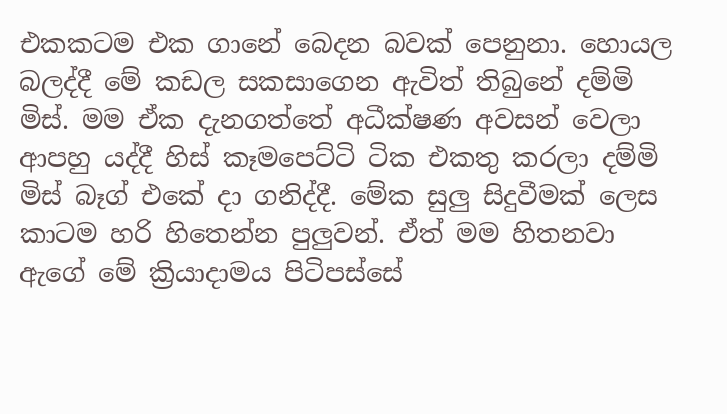එකකටම එක ගානේ බෙදන බවක් පෙනුනා. හොයල බලද්දී මේ කඩල සකසාගෙන ඇවිත් තිබුනේ දම්මි මිස්. මම ඒක දැනගත්තේ අධීක්ෂණ අවසන් වෙලා ආපහු යද්දී හිස් කෑමපෙට්ටි ටික එකතු කරලා දම්මි මිස් බෑග් එකේ දා ගනිද්දී. මේක සුලු සිදුවීමක් ලෙස කාටම හරි හිතෙන්න පුලුවන්. ඒත් මම හිතනවා ඇගේ මේ ක්‍රියාදාමය පිටිපස්සේ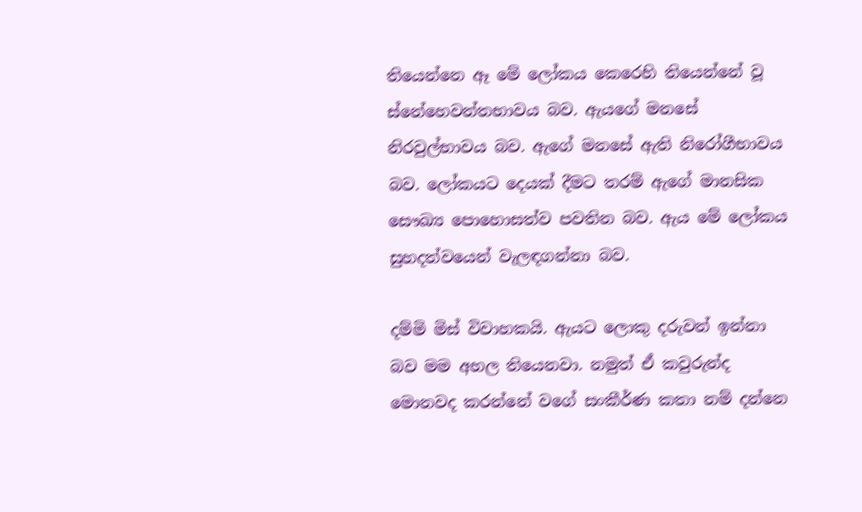තියෙන්නෙ ඈ මේ ලෝකය කෙරෙහි තියෙන්නේ වූ ස්නේහෙවන්තභාවය බව. ඇයගේ මනසේ නිරවුල්භාවය බව. ඇගේ මනසේ ඇති නිරෝගීභාවය බව. ලෝකයට දෙයක් දීමට තරම් ඇගේ මානසික සෞඛ්‍ය පොහොසත්ව පවතින බව. ඇය මේ ලෝකය සුහදත්වයෙන් වැලඳගන්නා බව.

දම්මි මිස් විවාහකයි. ඇයට ලොකු දරුවන් ඉන්නා බව මම අහල තියෙනවා. නමුත් ඒ කවුරුන්ද මොනවද කරන්නේ වගේ සංකීර්ණ කතා නම් දන්නෙ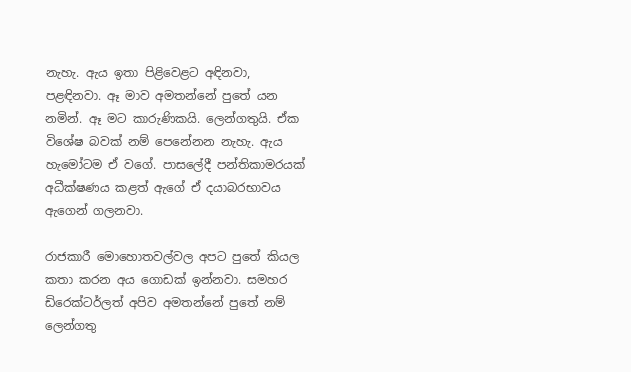නැහැ. ඇය ඉතා පිළිවෙළට අඳිනවා, පළඳිනවා. ඈ මාව අමතන්නේ පුතේ යන නමින්. ඈ මට කාරුණිකයි. ලෙන්ගතුයි. ඒක විශේෂ බවක් නම් පෙනේනන නැහැ. ඇය හැමෝටම ඒ වගේ. පාසලේදී පන්තිකාමරයක් අධීක්ෂණය කළත් ඇගේ ඒ දයාබරභාවය ඇගෙන් ගලනවා.

රාජකාරී මොහොතවල්වල අපට පුතේ කියල කතා කරන අය ගොඩක් ඉන්නවා. සමහර ඩිරෙක්ටර්ලත් අපිව අමතන්නේ පුතේ නම් ලෙන්ගතු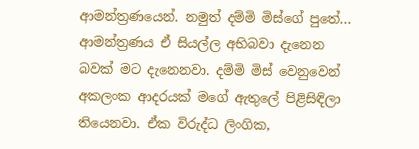ආමන්ත්‍රණයෙන්. නමුත් දම්මි මිස්ගේ පුතේ... ආමන්ත්‍රණය ඒ සියල්ල අභිබවා දැනෙන බවක් මට දැනෙනවා. දම්මි මිස් වෙනුවෙන් අකලංක ආදරයක් මගේ ඇතුලේ පිළිසිඳිලා තියෙනවා. ඒක විරුද්ධ ලිංගික,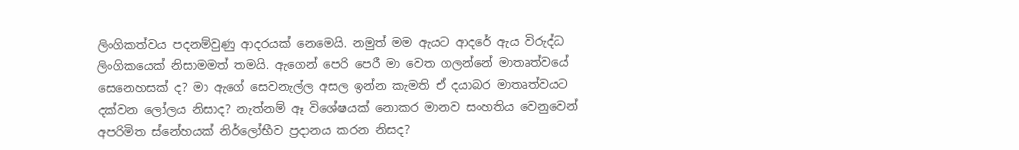ලිංගිකත්වය පදනම්වුණු ආදරයක් නෙමෙයි. නමුත් මම ඇයට ආදරේ ඇය විරුද්ධ ලිංගිකයෙක් නිසාමමත් තමයි. ඇගෙන් පෙරි පෙරී මා වෙත ගලන්නේ මාතෘත්වයේ සෙනෙහසක් ද? මා ඇගේ සෙවනැල්ල අසල ඉන්න කැමති ඒ දයාබර මාතෘත්වයට දක්වන ලෝලය නිසාද? නැත්නම් ඈ විශේෂයක් නොකර මානව සංහතිය වෙනුවෙන් අපරිමිත ස්නේහයක් නිර්ලෝභීව ප්‍රදානය කරන නිසද?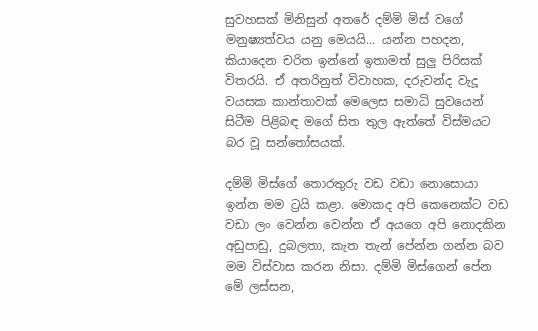සුවහසක් මිනිසුන් අතරේ දම්මි මිස් වගේ මනුෂ්‍යත්වය යනු මෙයයි... යන්න පහදන, කියාදෙන චරිත ඉන්නේ ඉතාමත් සුලු පිරිසක් විතරයි. ඒ අතරිනුත් විවාහක, දරුවන්ද වැදූ වයසක කාන්තාවක් මෙලෙස සමාධි සුවයෙන් සිටීම පිළිබඳ මගේ සිත තුල ඇත්තේ විස්මයට බර වූ සන්තෝසයක්.

දම්මි මිස්ගේ තොරතුරු වඩ වඩා නොසොයා ඉන්න මම ට්‍රයි කළා. මොකද අපි කෙනෙක්ට වඩ වඩා ලං වෙන්න වෙන්න ඒ අයගෙ අපි නොදකින අඩුපාඩු, දුබලතා, කැත තැන් පේන්න ගන්න බව මම විස්වාස කරන නිසා. දම්මි මිස්ගෙන් පේන මේ ලස්සන,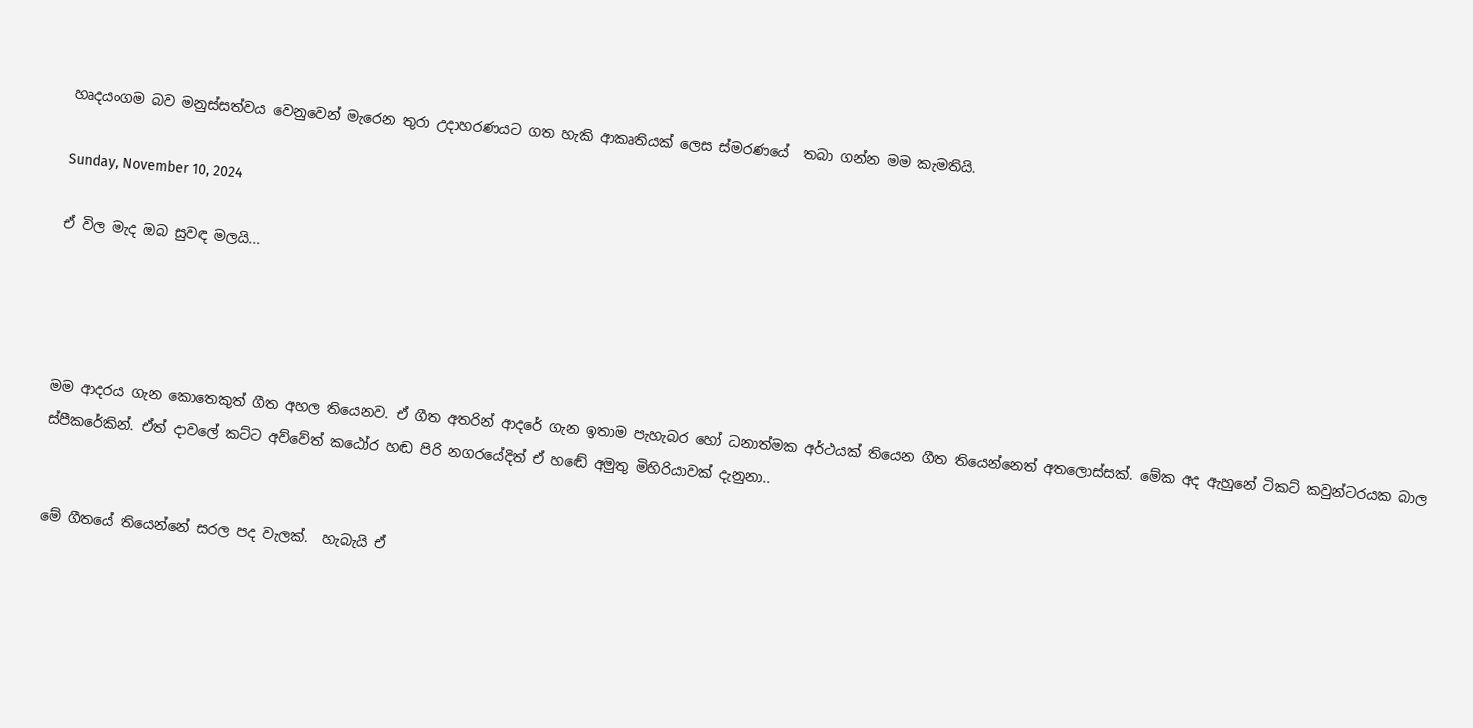හෘදයංගම බව මනුස්සත්වය වෙනුවෙන් මැරෙන තුරා උදාහරණයට ගත හැකි ආකෘතියක් ලෙස ස්මරණයේ  තබා ගන්න මම කැමතියි.

Sunday, November 10, 2024

ඒ විල මැද ඔබ සුවඳ මලයි...




මම ආදරය ගැන කොතෙකුත් ගීත අහල තියෙනව. ඒ ගීත අතරින් ආදරේ ගැන ඉතාම පැහැබර හෝ ධනාත්මක අර්ථයක් තියෙන ගීත තියෙන්නෙත් අතලොස්සක්. මේක අද ඇහුනේ ටිකට් කවුන්ටරයක බාල ස්පීකරේකින්. ඒත් දාවලේ කට්ට අව්වේත් කඨෝර හඬ පිරි නගරයේදිත් ඒ හඬේ අමුතු මිහිරියාවක් දැනුනා..


මේ ගීතයේ තියෙන්නේ සරල පද වැලක්.  හැබැයි ඒ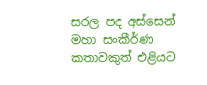සරල පද අස්සෙන් මහා සංකීර්ණ කතාවකුත් එළියට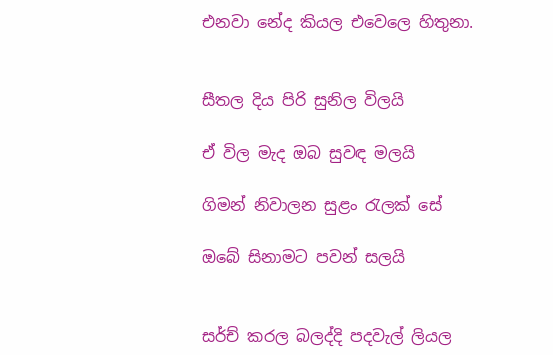එනවා නේද කියල එවෙලෙ හිතුනා.


සීතල දිය පිරි සුනිල විලයි

ඒ විල මැද ඔබ සුවඳ මලයි

ගිමන් නිවාලන සුළං රැලක් සේ

ඔබේ සිනාමට පවන් සලයි


සර්ච් කරල බලද්දි පදවැල් ලියල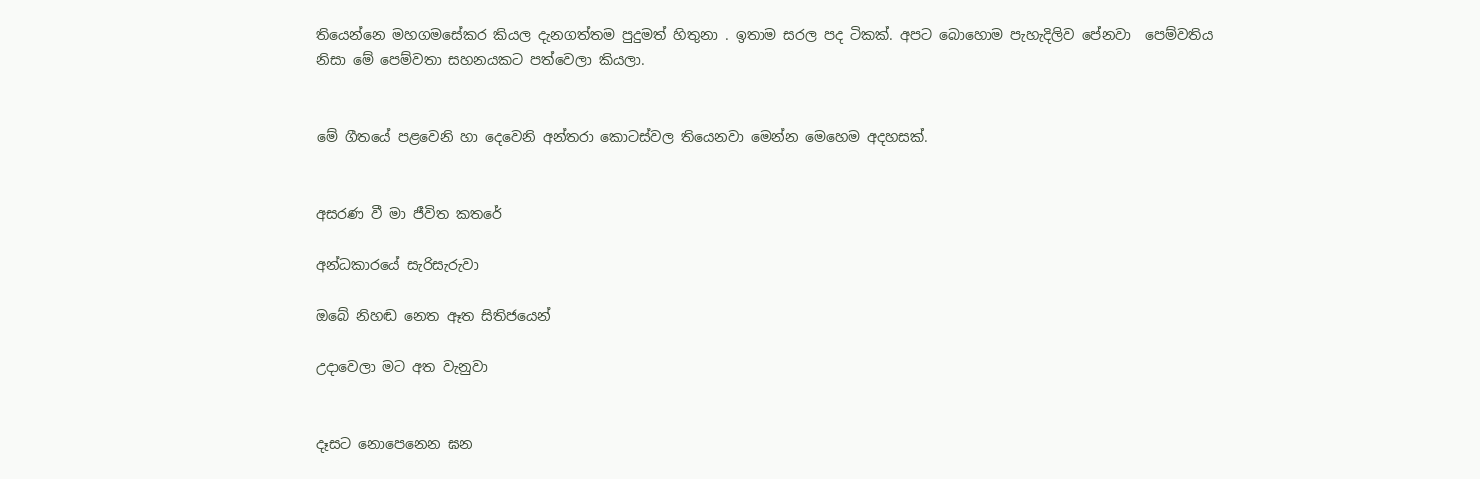තියෙන්නෙ මහගමසේකර කියල දැනගත්තම පුදුමත් හිතුනා . ඉතාම සරල පද ටිකක්. අපට බොහොම පැහැදිලිව පේනවා  පෙම්වතිය නිසා මේ පෙම්වතා සහනයකට පත්වෙලා කියලා.


මේ ගීතයේ පළවෙනි හා දෙවෙනි අන්තරා කොටස්වල තියෙනවා මෙන්න මෙහෙම අදහසක්.


අසරණ වී මා ජීවිත කතරේ

අන්ධකාරයේ සැරිසැරුවා

ඔබේ නිහඬ නෙත ඈත සිතිජයෙන්

උදාවෙලා මට අත වැනුවා


දෑසට නොපෙනෙන ඝන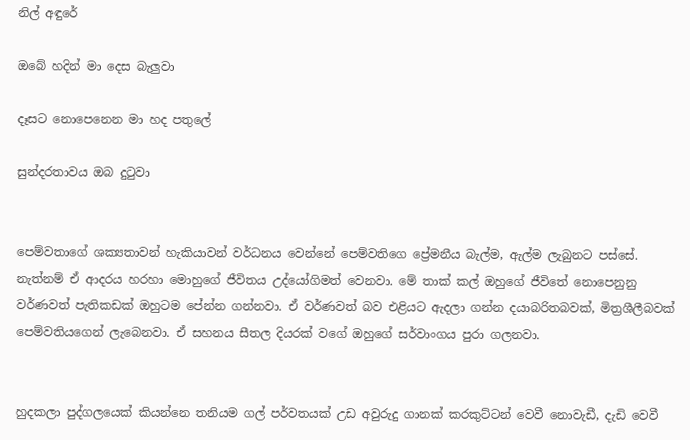නිල් අඳුරේ

ඔබේ හදින් මා දෙස බැලුවා

දෑසට නොපෙනෙන මා හද පතුලේ

සුන්දරතාවය ඔබ දුටුවා


පෙම්වතාගේ ශක්‍යතාවන් හැකියාවන් වර්ධනය වෙන්නේ පෙම්වතිගෙ ප්‍රේමනීය බැල්ම, ඇල්ම ලැබුනට පස්සේ. නැත්නම් ඒ ආදරය හරහා මොහුගේ ජීවිතය උද්යෝගිමත් වෙනවා. මේ තාක් කල් ඔහුගේ ජීවිතේ නොපෙනුනු වර්ණවත් පැතිකඩක් ඔහුටම පේන්න ගන්නවා. ඒ වර්ණවත් බව එළියට ඇදලා ගන්න දයාබරිතබවක්, මිත්‍රශීලීබවක් පෙම්වතියගෙන් ලැබෙනවා. ඒ සහනය සීතල දියරක් වගේ ඔහුගේ සර්වාංගය පුරා ගලනවා.


හුදකලා පුද්ගලයෙක් කියන්නෙ තනියම ගල් පර්වතයක් උඩ අවුරුදු ගානක් කරකුට්ටන් වෙවී නොවැඩී, දැඩි වෙවී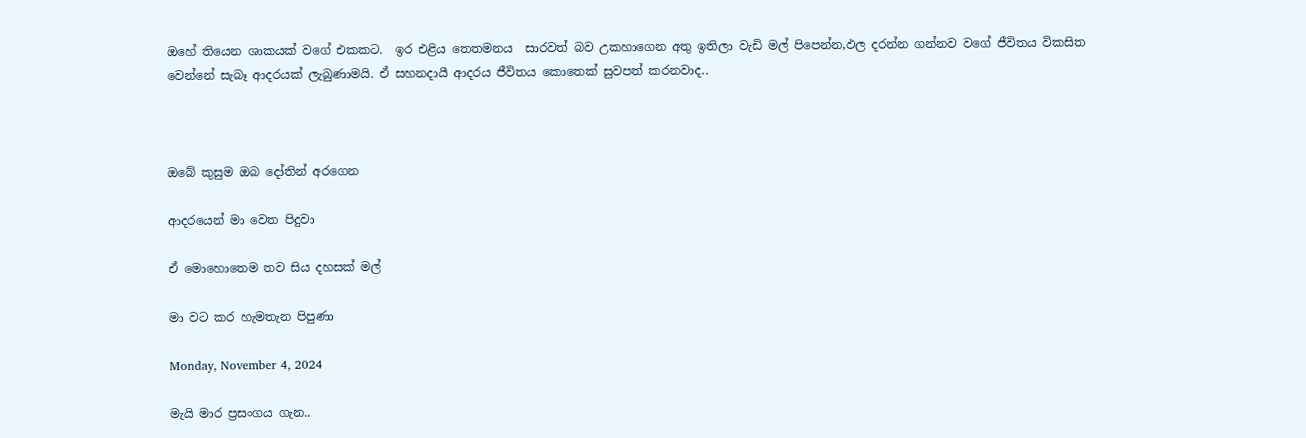ඔහේ තියෙන ශාකයක් වගේ එකකට.  ඉර එළිය තෙතමනය  සාරවත් බව උකහාගෙන අතු ඉතිලා වැඩි මල් පිපෙන්න,ඵල දරන්න ගන්නව වගේ ජීවිතය විකසිත වෙන්නේ සැබෑ ආදරයක් ලැබුණාමයි. ඒ සහනදායී ආදරය ජීවිතය කොතෙක් සුවපත් කරනවාද..



ඔබේ කුසුම ඔබ දෝතින් අරගෙන

ආදරයෙන් මා වෙත පිදුවා

ඒ මොහොතෙම තව සිය දහසක් මල්

මා වට කර හැමතැන පිපුණා

Monday, November 4, 2024

මැයි මාර ප්‍රසංගය ගැන..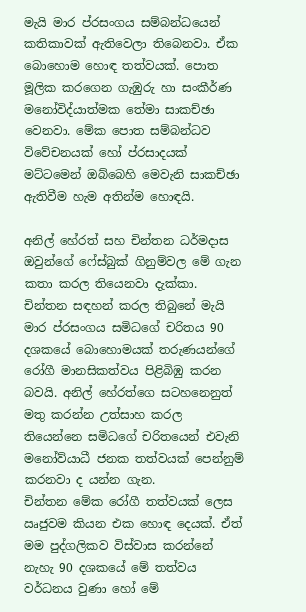මැයි මාර ප්රසංගය සම්බන්ධයෙන් කතිකාවක් ඇතිවෙලා තිබෙනවා. ඒක බොහොම හොඳ තත්වයක්. පොත මූලික කරගෙන ගැඹුරු හා සංකීර්ණ මනෝවිද්යාත්මක තේමා සාකච්ඡා වෙනවා. මේක පොත සම්බන්ධව විවේචනයක් හෝ ප්රසාදයක් මට්ටමෙන් ඔබ්බෙහි මෙවැනි සාකච්ඡා ඇතිවීම හැම අතින්ම හොඳයි.

අනිල් හේරත් සහ චින්තන ධර්මදාස ඔවුන්ගේ ෆේස්බුක් ගිනුම්වල මේ ගැන කතා කරල තියෙනවා දැක්කා. චින්තන සඳහන් කරල තිබුනේ මැයි මාර ප්රසංගය සමිධගේ චරිතය 90 දශකයේ බොහොමයක් තරුණයන්ගේ රෝගී මානසිකත්වය පිළිබිඹු කරන බවයි. අනිල් හේරත්ගෙ සටහනෙනුත් මතු කරන්න උත්සාහ කරල තියෙන්නෙ සමිධගේ චරිතයෙන් එවැනි මනෝව්යාධී ජනක තත්වයක් පෙන්නුම් කරනවා ද යන්න ගැන.
චින්තන මේක රෝගී තත්වයක් ලෙස ඍජුවම කියන එක හොඳ දෙයක්. ඒත් මම පුද්ගලිකව විස්වාස කරන්නේ නැහැ 90 දශකයේ මේ තත්වය වර්ධනය වුණා හෝ මේ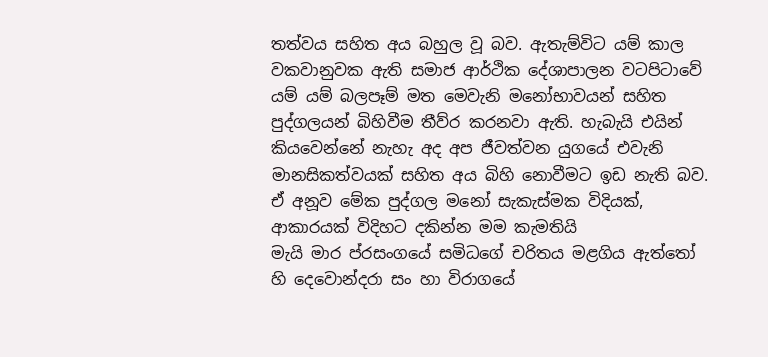තත්වය සහිත අය බහුල වූ බව. ඇතැම්විට යම් කාල වකවානුවක ඇති සමාජ ආර්ථික දේශාපාලන වටපිටාවේ යම් යම් බලපෑම් මත මෙවැනි මනෝභාවයන් සහිත පුද්ගලයන් බිහිවීම තීව්ර කරනවා ඇති. හැබැයි එයින් කියවෙන්නේ නැහැ අද අප ජීවත්වන යුගයේ එවැනි මානසිකත්වයක් සහිත අය බිහි නොවීමට ඉඩ නැති බව. ඒ අනූව මේක පුද්ගල මනෝ සැකැස්මක විදියක්, ආකාරයක් විදිහට දකින්න මම කැමතියි
මැයි මාර ප්රසංගයේ සමිධගේ චරිතය මළගිය ඇත්තෝ හි දෙවොන්දරා සං හා විරාගයේ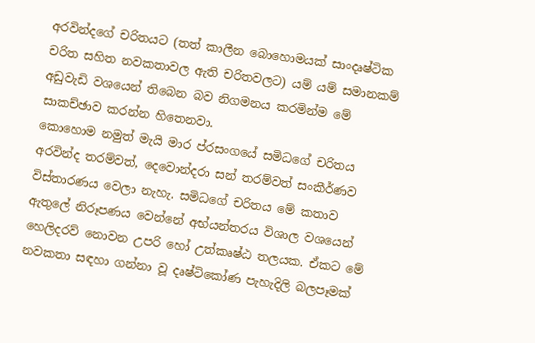අරවින්දගේ චරිතයට (තත් කාලීන බොහොමයක් සාංදෘෂ්ටික චරිත සහිත නවකතාවල ඇති චරිතවලට) යම් යම් සමානකම් අඩුවැඩි වශයෙන් තිබෙන බව නිගමනය කරමින්ම මේ සාකච්ඡාව කරන්න හිතෙනවා.
කොහොම නමුත් මැයි මාර ප්රසංගයේ සමිධගේ චරිතය අරවින්ද තරම්වත්, දෙවොන්දරා සන් තරම්වත් සංකීර්ණව විස්තාරණය වෙලා නැහැ. සමිධගේ චරිතය මේ කතාව ඇතුලේ නිරූපණය වෙන්නේ අභ්යන්තරය විශාල වශයෙන් හෙලිදරව් නොවන උපරි හෝ උත්කෘෂ්ඨ තලයක. ඒකට මේ නවකතා සඳහා ගන්නා වූ දෘෂ්ටිකෝණ පැහැදිලි බලපෑමක්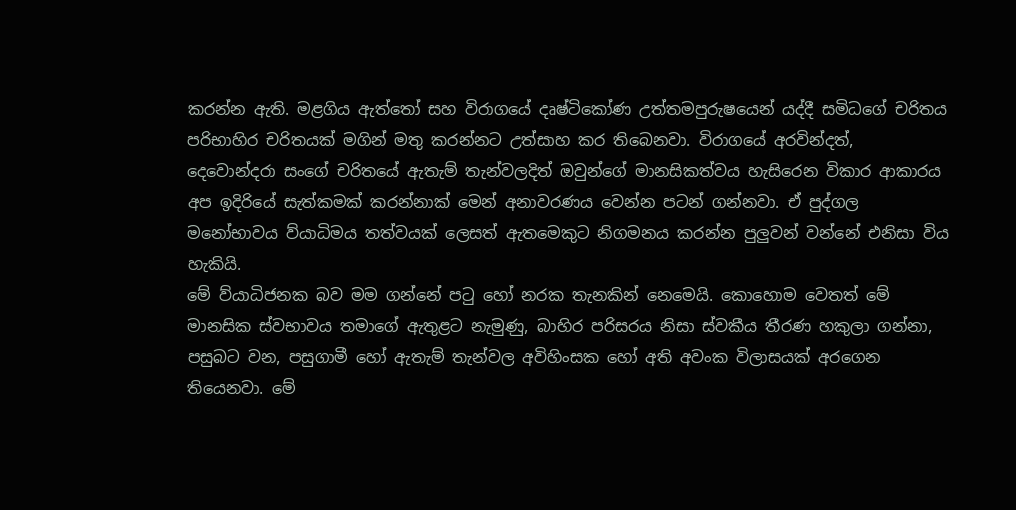කරන්න ඇති. මළගිය ඇත්තෝ සහ විරාගයේ දෘෂ්ටිකෝණ උත්තමපුරුෂයෙන් යද්දී සමිධගේ චරිතය පරිභාහිර චරිතයක් මගින් මතු කරන්නට උත්සාහ කර තිබෙනවා. විරාගයේ අරවින්දත්, දෙවොන්දරා සංගේ චරිතයේ ඇතැම් තැන්වලදිත් ඔවුන්ගේ මානසිකත්වය හැසිරෙන විකාර ආකාරය අප ඉදිරියේ සැත්කමක් කරන්නාක් මෙන් අනාවරණය වෙන්න පටන් ගන්නවා. ඒ පුද්ගල මනෝභාවය ව්යාධිමය තත්වයක් ලෙසත් ඇතමෙකුට නිගමනය කරන්න පුලුවන් වන්නේ එනිසා විය හැකියි.
මේ ව්යාධිජනක බව මම ගන්නේ පටු හෝ නරක තැනකින් නෙමෙයි. කොහොම වෙතත් මේ මානසික ස්වභාවය තමාගේ ඇතුළට නැමුණු, බාහිර පරිසරය නිසා ස්වකීය තීරණ හකුලා ගන්නා, පසුබට වන, පසුගාමී හෝ ඇතැම් තැන්වල අවිහිංසක හෝ අති අවංක විලාසයක් අරගෙන තියෙනවා. මේ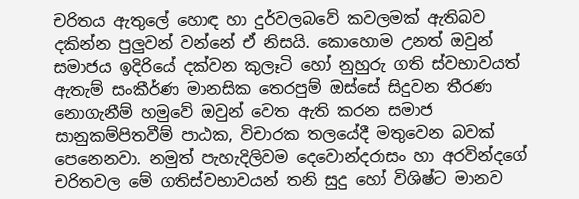චරිතය ඇතුලේ හොඳ හා දුර්වලබවේ කවලමක් ඇතිබව දකින්න පුලුවන් වන්නේ ඒ නිසයි. කොහොම උනත් ඔවුන් සමාජය ඉදිරියේ දක්වන කුලෑටි හෝ නුහුරු ගති ස්වභාවයත් ඇතැම් සංකීර්ණ මානසික තෙරපුම් ඔස්සේ සිදුවන තීරණ නොගැනීම් හමුවේ ඔවුන් වෙත ඇති කරන සමාජ සානුකම්පිතවීම් පාඨක, විචාරක තලයේදී මතුවෙන බවක් පෙනෙනවා. නමුත් පැහැදිලිවම දෙවොන්දරාසං හා අරවින්දගේ චරිතවල මේ ගතිස්වභාවයන් තනි සුදු හෝ විශිෂ්ට මානව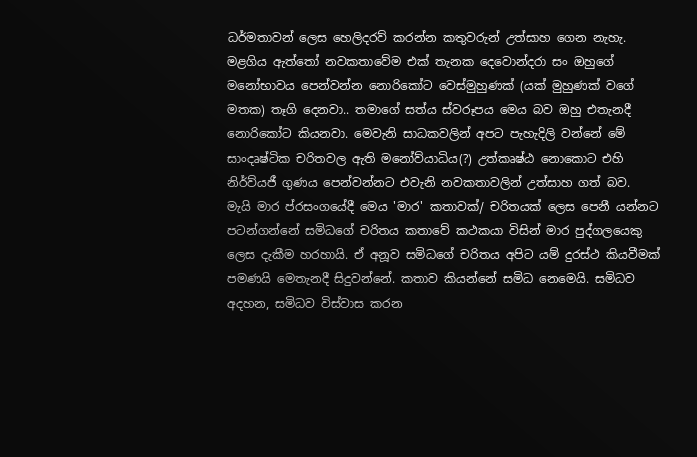ධර්මතාවන් ලෙස හෙලිදරව් කරන්න කතුවරුන් උත්සාහ ගෙන නැහැ.
මළගිය ඇත්තෝ නවකතාවේම එක් තැනක දෙවොන්දරා සං ඔහුගේ මනෝභාවය පෙන්වන්න නොරිකෝට වෙස්මුහුණක් (යක් මුහුණක් වගේ මතක) තෑගි දෙනවා.. තමාගේ සත්ය ස්වරූපය මෙය බව ඔහු එතැනදී නොරිකෝට කියනවා. මෙවැනි සාධකවලින් අපට පැහැදිලි වන්නේ මේ සාංදෘෂ්ටික චරිතවල ඇති මනෝව්යාධිය(?) උත්කෘෂ්ඨ නොකොට එහි නිර්ව්යජී ගුණය පෙන්වන්නට එවැනි නවකතාවලින් උත්සාහ ගත් බව.
මැයි මාර ප්රසංගයේදී මෙය 'මාර' කතාවක්/ චරිතයක් ලෙස පෙනී යන්නට පටන්ගන්නේ සමිධගේ චරිතය කතාවේ කථකයා විසින් මාර පුද්ගලයෙකු ලෙස දැකීම හරහායි. ඒ අනූව සමිධගේ චරිතය අපිට යම් දුරස්ථ කියවීමක් පමණයි මෙතැනදී සිදුවන්නේ. කතාව කියන්නේ සමිධ නෙමෙයි. සමිධව අදහන, සමිධව විස්වාස කරන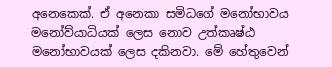අනෙකෙක්. ඒ අනෙකා සමිධගේ මනෝභාවය මනෝව්යාධියක් ලෙස නොව උත්කෘෂ්ඨ මනෝභාවයක් ලෙස දකිනවා. මේ හේතුවෙන්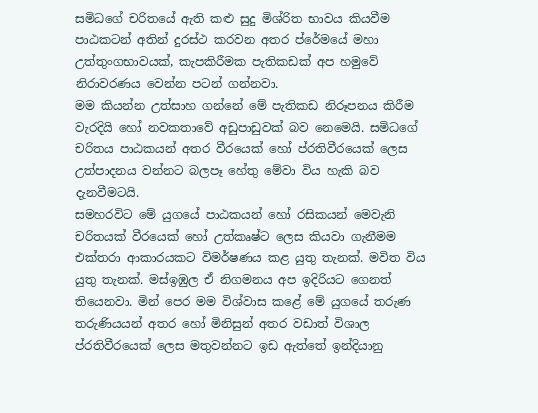සමිධගේ චරිතයේ ඇති කළු සුදු මිශ්රිත භාවය කියවීම පාඨකටන් අතින් දුරස්ථ කරවන අතර ප්රේමයේ මහා උත්තුංගභාවයක්, කැපකිරීමක පැතිකඩක් අප හමුවේ නිරාවරණය වෙන්න පටන් ගන්නවා.
මම කියන්න උත්සාහ ගන්නේ මේ පැතිකඩ නිරූපනය කිරීම වැරදියි හෝ නවකතාවේ අඩුපාඩුවක් බව නෙමෙයි. සමිධගේ චරිතය පාඨකයන් අතර වීරයෙක් හෝ ප්රතිවීරයෙක් ලෙස උත්පාදනය වන්නට බලපෑ හේතු මේවා විය හැකි බව දැනවීමටයි.
සමහරවිට මේ යුගයේ පාඨකයන් හෝ රසිකයන් මෙවැනි චරිතයක් වීරයෙක් හෝ උත්කෘෂ්ට ලෙස කියවා ගැනීමම එක්තරා ආකාරයකට විමර්ෂණය කළ යුතු තැනක්. මවිත විය යුතු තැනක්. මස්ඉඹුල ඒ නිගමනය අප ඉදිරියට ගෙනත් තියෙනවා. මින් පෙර මම විශ්වාස කළේ මේ යුගයේ තරුණ තරුණියයන් අතර හෝ මිනිසුන් අතර වඩාත් විශාල ප්රතිවීරයෙක් ලෙස මතුවන්නට ඉඩ ඇත්තේ ඉන්දියානු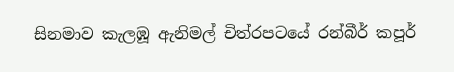සිනමාව කැලඹූ ඇනිමල් චිත්රපටයේ රන්බීර් කපූර්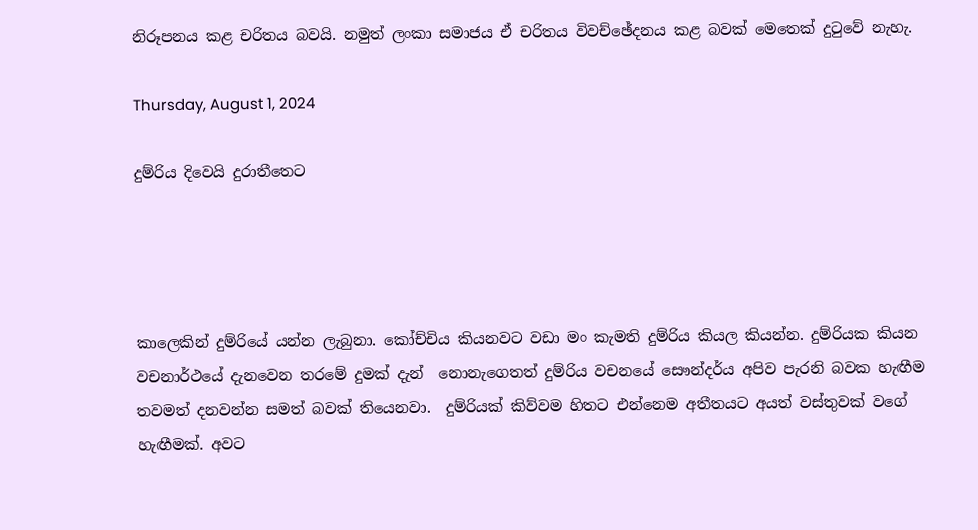නිරූපනය කළ චරිතය බවයි. නමුත් ලංකා සමාජය ඒ චරිතය විවච්ඡේදනය කළ බවක් මෙතෙක් දුටුවේ නැහැ.

Thursday, August 1, 2024

දුම්රිය දිවෙයි දුරාතීතෙට




කාලෙකින් දුම්රියේ යන්න ලැබුනා. කෝච්චිය කියනවට වඩා මං කැමති දුම්රිය කියල කියන්න. දුම්රියක කියන වචනාර්ථයේ දැනවෙන තරමේ දුමක් දැන්  නොනැගෙතත් දුම්රිය වචනයේ සෞන්දර්ය අපිව පැරනි බවක හැඟීම තවමත් දනවන්න සමත් බවක් තියෙනවා.  දුම්රියක් කිව්වම හිතට එන්නෙම අතීතයට අයත් වස්තුවක් වගේ හැඟීමක්. අවට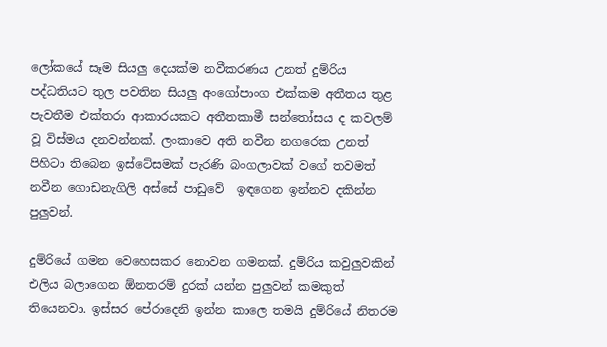ලෝකයේ සෑම සියලු දෙයක්ම නවීකරණය උනත් දුම්රිය   පද්ධතියට තුල පවතින සියලු අංගෝපාංග එක්කම අතීතය තුළ පැවතීම එක්තරා ආකාරයකට අතීතකාමී සන්තෝසය ද කවලම් වූ විස්මය දනවන්නක්. ලංකාවෙ අති නවීන නගරෙක උනත් පිහිටා තිබෙන ඉස්ටේසමක් පැරණි බංගලාවක් වගේ තවමත් නවීන ගොඩනැගිලි අස්සේ පාඩුවේ  ඉඳගෙන ඉන්නව දකින්න පුලුවන්.

දුම්රියේ ගමන වෙහෙසකර නොවන ගමනක්. දුම්රිය කවුලුවකින් එලිය බලාගෙන ඕනතරම් දුරක් යන්න පුලුවන් කමකුත් තියෙනවා. ඉස්සර පේරාදෙනි ඉන්න කාලෙ තමයි දුම්රියේ නිතරම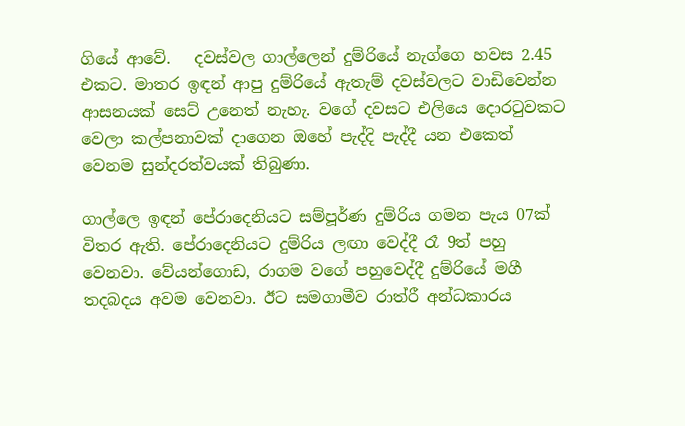ගියේ ආවේ.   දවස්වල ගාල්ලෙන් දුම්රියේ නැග්ගෙ හවස 2.45 එකට. මාතර ඉඳන් ආපු දුම්රියේ ඇතැම් දවස්වලට වාඩිවෙන්න ආසනයක් සෙට් උනෙත් නැහැ. වගේ දවසට එලියෙ දොරටුවකට වෙලා කල්පනාවක් දාගෙන ඔහේ පැද්දි පැද්දී යන එකෙත් වෙනම සුන්දරත්වයක් තිබුණා.

ගාල්ලෙ ඉඳන් පේරාදෙනියට සම්පූර්ණ දුම්රිය ගමන පැය 07ක් විතර ඇති. පේරාදෙනියට දුම්රිය ලඟා වෙද්දී රෑ 9ත් පහු වෙනවා. වේයන්ගොඩ, රාගම වගේ පහුවෙද්දී දුම්රියේ මගී තදබදය අවම වෙනවා. ඊට සමගාමීව රාත්රී අන්ධකාරය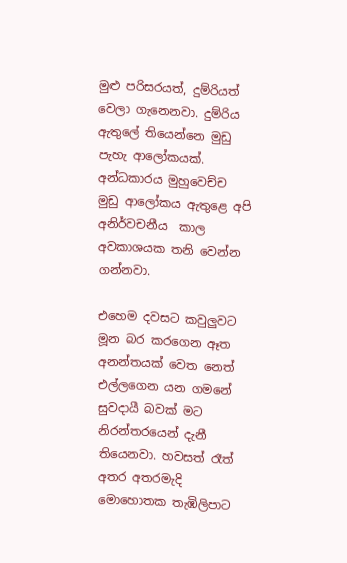මුළු පරිසරයත්, දුම්රියත් වෙලා ගැනෙනවා. දුම්රිය ඇතුලේ තියෙන්නෙ මුඩු පැහැ ආලෝකයක්. අන්ධකාරය මුහුවෙච්ච මුඩු ආලෝකය ඇතුළෙ අපි අනිර්වචනීය  කාල අවකාශයක තනි වෙන්න ගන්නවා.

එහෙම දවසට කවුලුවට මූන බර කරගෙන ඈත අනන්තයක් වෙත නෙත් එල්ලගෙන යන ගමනේ සුවදායී බවක් මට නිරන්තරයෙන් දැනී තියෙනවා. හවසත් රෑත් අතර අතරමැදි මොහොතක තැඹිලිපාට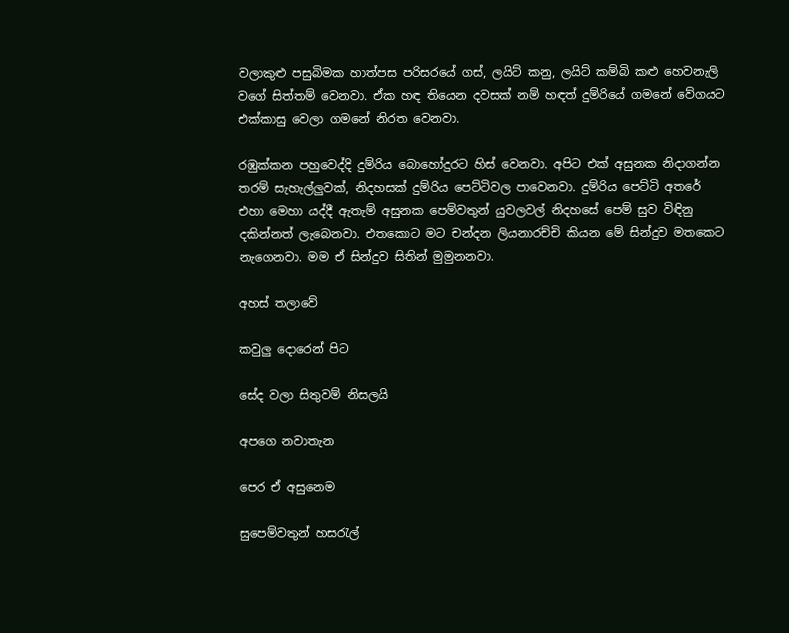වලාකුළු පසුබිමක හාත්පස පරිසරයේ ගස්, ලයිට් කනු, ලයිට් කම්බි කළු හෙවනැලි වගේ සිත්තම් වෙනවා. ඒක හඳ තියෙන දවසක් නම් හඳත් දුම්රියේ ගමනේ වේගයට එක්කාසු වෙලා ගමනේ නිරත වෙනවා.

රඹුක්කන පහුවෙද්දි දුම්රිය බොහෝදුරට හිස් වෙනවා. අපිට එක් අසුනක නිදාගන්න තරම් සැහැල්ලුවක්, නිදහසක් දුම්රිය පෙට්ටිවල පාවෙනවා. දුම්රිය පෙට්ටි අතරේ එහා මෙහා යද්දී ඇතැම් අසුනක පෙම්වතුන් යුවලවල් නිදහසේ පෙම් සුව විඳිනු දකින්නත් ලැබෙනවා. එතකොට මට චන්දන ලියනාරච්චි කියන මේ සින්දුව මතකෙට නැගෙනවා. මම ඒ සින්දුව සිතින් මුමුනනවා.

අහස් තලාවේ

කවුලු දොරෙන් පිට

සේද වලා සිතුවම් නිසලයි

අපගෙ නවාතැන

පෙර ඒ අසුනෙම

සුපෙම්වතුන් හසරැල්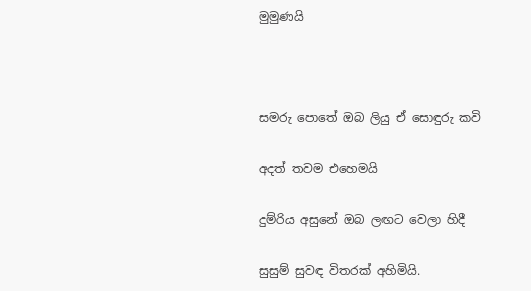මුමුණයි



සමරු පොතේ ඔබ ලියු ඒ සොඳුරු කවි

අදත් තවම එහෙමයි

දුම්රිය අසුනේ ඔබ ලඟට වෙලා හිදී

සුසුම් සුවඳ විතරක් අහිමියි.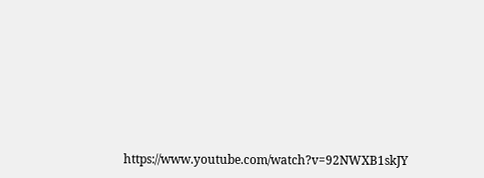https://www.youtube.com/watch?v=92NWXB1skJY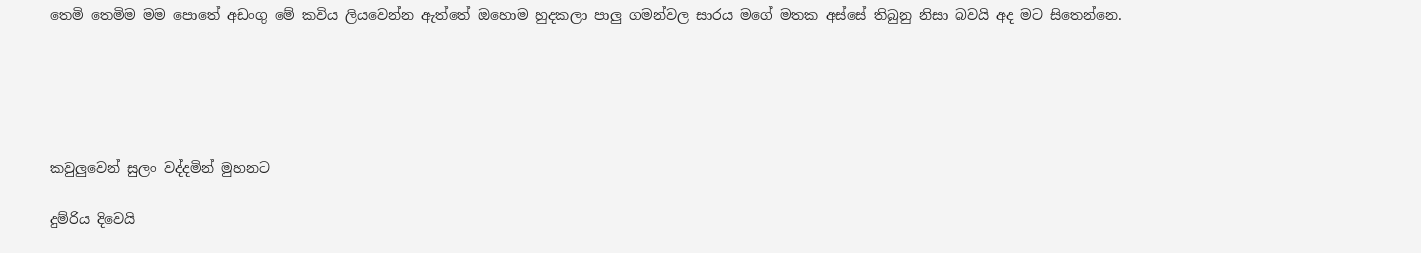තෙමි තෙමිම මම පොතේ අඩංගු මේ කවිය ලියවෙන්න ඇත්තේ ඔහොම හුදකලා පාලු ගමන්වල සාරය මගේ මතක අස්සේ තිබුනු නිසා බවයි අද මට සිතෙන්නෙ.





කවුලුවෙන් සුලං වද්දමින් මුහනට

දුම්රිය දිවෙයි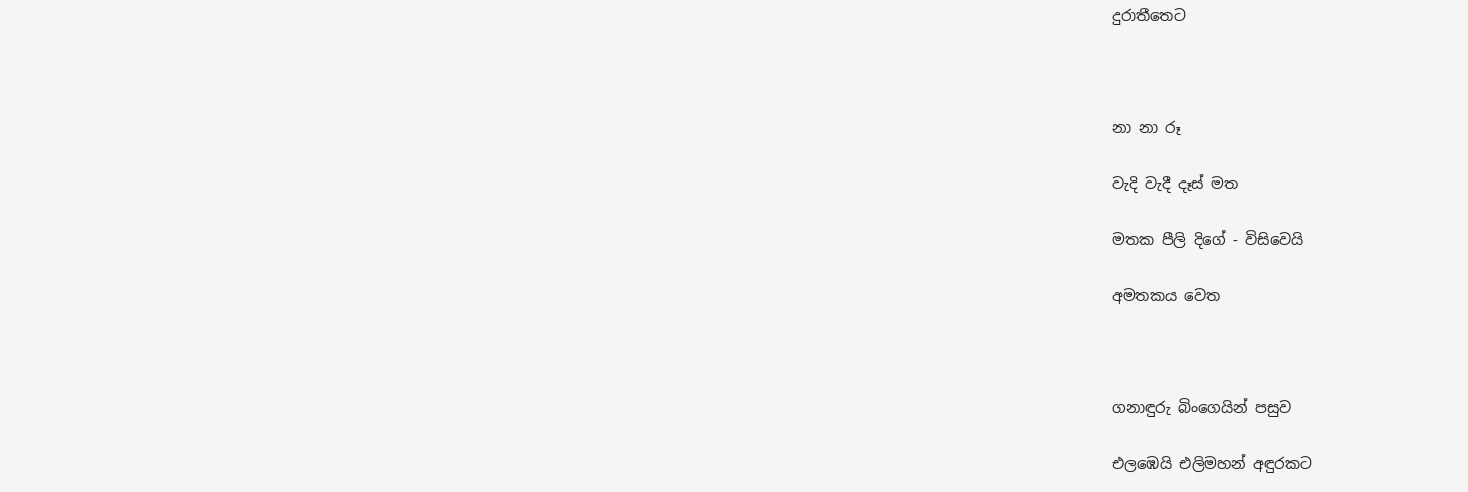දුරාතීතෙට



නා නා රූ

වැදි වැදී දෑස් මත

මතක පීලි දිගේ - විසිවෙයි

අමතකය වෙත



ගනාඳුරු බිංගෙයින් පසුව

එලඹෙයි එලිමහන් අඳුරකට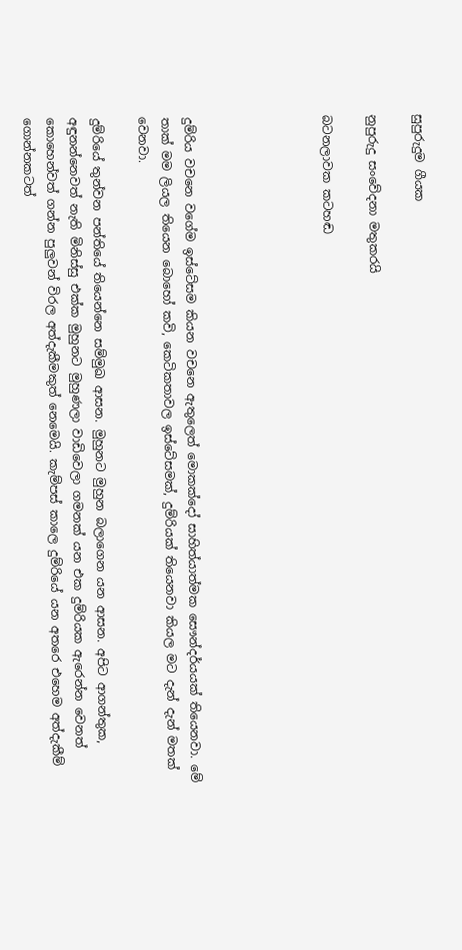සුපුරුදුම ගීයක

නුපුරුදු සංවේදනා මතුකරයි

බටනලාවක කටහඬ





දුම්රිය වචනෙ වගේම ඉස්ටේසම කියන වචනෙ ඇතුලෙත් මොකක්දෝ සාහිත්යාත්මක සෞන්දර්යයක් තියෙනවා. මේ තාක් මම ලියල තියෙන බොහෝ කවි, කෙටිකතාවල ඉස්ටේසමක්, දුම්රියක් තියෙනවා කියල මට දැන් දැන් මතක් වෙනවා.

දුම්රියේ තුන්වන පන්තියේ තියෙන්නෙ සම්මුඛ ආසන. මුහුනට මුහුන බලාගෙන යන ආසන. අපිට ආගන්තුක, අඳුනන්නෙවත් නැති මිනිස්සු එක්ක මුහුනට මුහුණලා වාඩිවෙලා ගමනක් යන එක දුම්රියක ඇරෙන්න වෙනත් කොහෙන්වත් ගන්න පුලුවන් විරල අත්දැකීමකුත් නෙමෙයි. කැම්පස් කාලෙ දුම්රියේ යන අතරෙ එහෙම අත්දැකීම් ගොන්නකටත්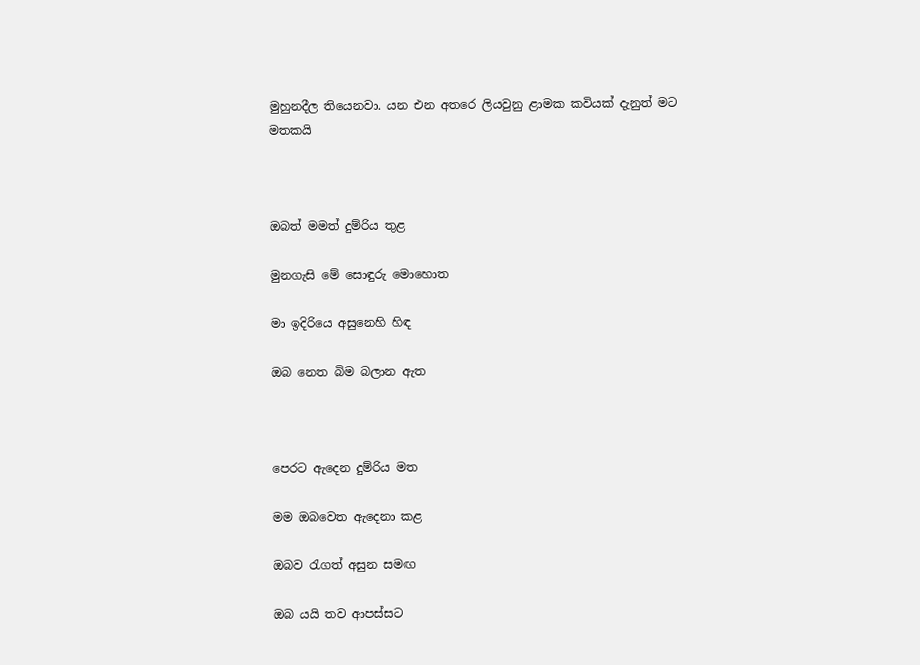මුහුනදීල තියෙනවා. යන එන අතරෙ ලියවුනු ළාමක කවියක් දැනුත් මට මතකයි



ඔබත් මමත් දුම්රිය තුළ

මුනගැසි මේ සොඳුරු මොහොත

මා ඉදිරියෙ අසුනෙහි හිඳ

ඔබ නෙත බිම බලාන ඇත



පෙරට ඇදෙන දුම්රිය මත

මම ඔබවෙත ඇදෙනා කළ

ඔබව රැගත් අසුන සමඟ

ඔබ යයි තව ආපස්සට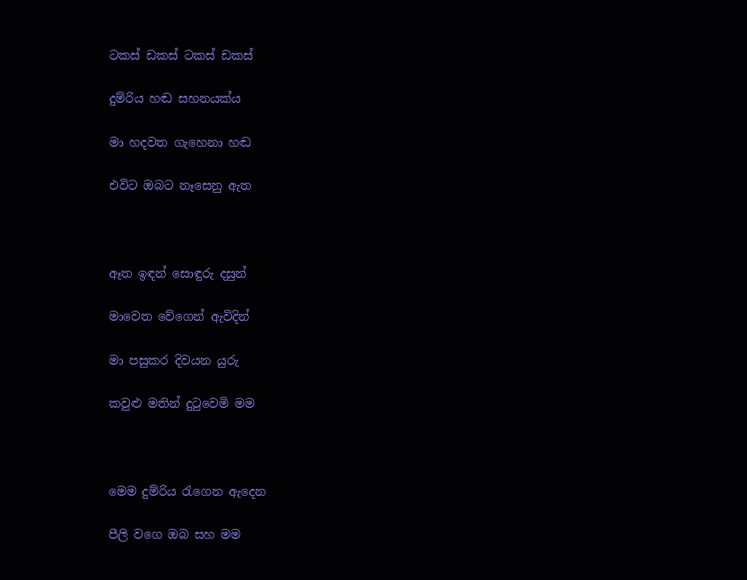ටකස් ඩකස් ටකස් ඩකස්

දුම්රිය හඬ සහනයක්ය

මා හදවත ගැහෙනා හඬ

එවිට ඔබට නෑසෙනු ඇත



ඈත ඉඳන් සොඳුරු දසුන්

මාවෙත වේගෙන් ඇවිදින්

මා පසුකර දිවයන යුරු

කවුළු මතින් දුටුවෙමි මම



මෙම දුම්රිය රැගෙන ඇදෙන

පීලි වගෙ ඔබ සහ මම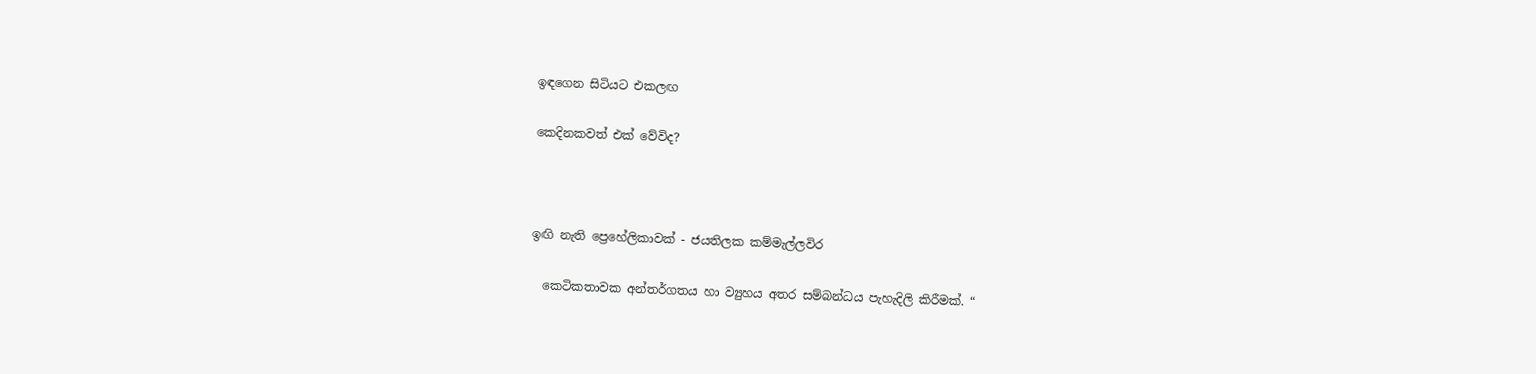ඉඳගෙන සිටියට එකලඟ

කෙදිනකවත් එක් වේවිද?



ඉඟි නැති ප්‍රෙහේලිකාවක් - ජයතිලක කම්මැල්ලවිර

  කෙටිකතාවක අන්තර්ගතය හා ව්‍යුහය අතර සම්බන්ධය පැහැදිලි කිරීමක්. “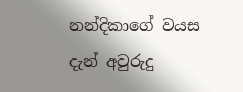නන්දිකාගේ වයස දැන් අවුරුදු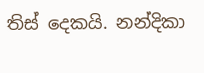තිස් දෙකයි. නන්දිකා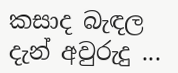කසාද බැඳල දැන් අවුරුදු ...